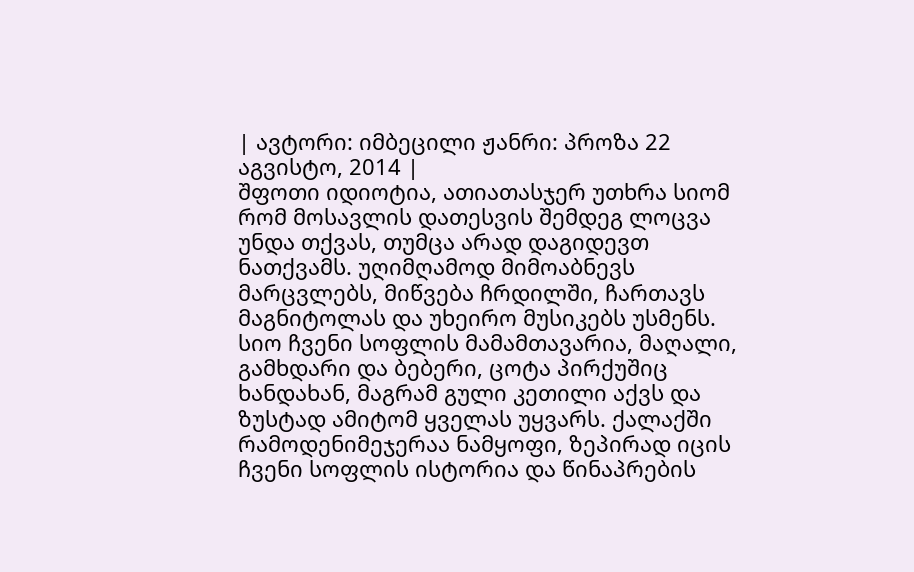| ავტორი: იმბეცილი ჟანრი: პროზა 22 აგვისტო, 2014 |
შფოთი იდიოტია, ათიათასჯერ უთხრა სიომ რომ მოსავლის დათესვის შემდეგ ლოცვა უნდა თქვას, თუმცა არად დაგიდევთ ნათქვამს. უღიმღამოდ მიმოაბნევს მარცვლებს, მიწვება ჩრდილში, ჩართავს მაგნიტოლას და უხეირო მუსიკებს უსმენს. სიო ჩვენი სოფლის მამამთავარია, მაღალი, გამხდარი და ბებერი, ცოტა პირქუშიც ხანდახან, მაგრამ გული კეთილი აქვს და ზუსტად ამიტომ ყველას უყვარს. ქალაქში რამოდენიმეჯერაა ნამყოფი, ზეპირად იცის ჩვენი სოფლის ისტორია და წინაპრების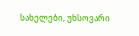სახელები, უხსოვარი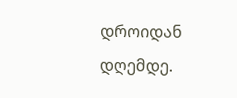დროიდან დღემდე.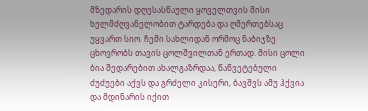მზედარის დღესასწაული ყოველთვის მისი ხელმძღვანელობით ტარდება და ღმერთებსაც უყვართ სიო. ჩემი სახლიდან ორმოც ნაბიჯზე ცხოვრობს თავის ცოლშვილთან ერთად. მისი ცოლი ბია შედარებით ახალგაზრდაა, წაწვეტებული ძუძუები აქვს და გრძელი კისერი, ბავშვს ამუ ჰქვია და მდინარის იქით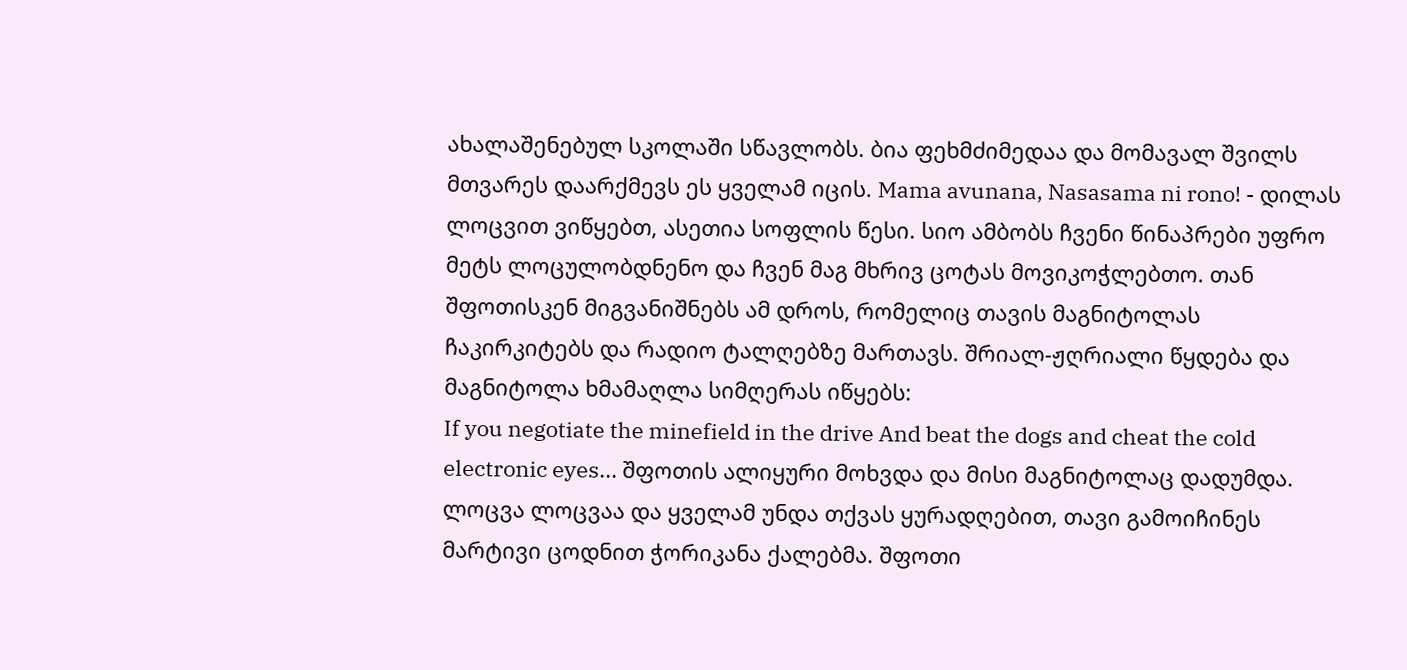ახალაშენებულ სკოლაში სწავლობს. ბია ფეხმძიმედაა და მომავალ შვილს მთვარეს დაარქმევს ეს ყველამ იცის. Mama avunana, Nasasama ni rono! - დილას ლოცვით ვიწყებთ, ასეთია სოფლის წესი. სიო ამბობს ჩვენი წინაპრები უფრო მეტს ლოცულობდნენო და ჩვენ მაგ მხრივ ცოტას მოვიკოჭლებთო. თან შფოთისკენ მიგვანიშნებს ამ დროს, რომელიც თავის მაგნიტოლას ჩაკირკიტებს და რადიო ტალღებზე მართავს. შრიალ-ჟღრიალი წყდება და მაგნიტოლა ხმამაღლა სიმღერას იწყებს:
If you negotiate the minefield in the drive And beat the dogs and cheat the cold electronic eyes... შფოთის ალიყური მოხვდა და მისი მაგნიტოლაც დადუმდა. ლოცვა ლოცვაა და ყველამ უნდა თქვას ყურადღებით, თავი გამოიჩინეს მარტივი ცოდნით ჭორიკანა ქალებმა. შფოთი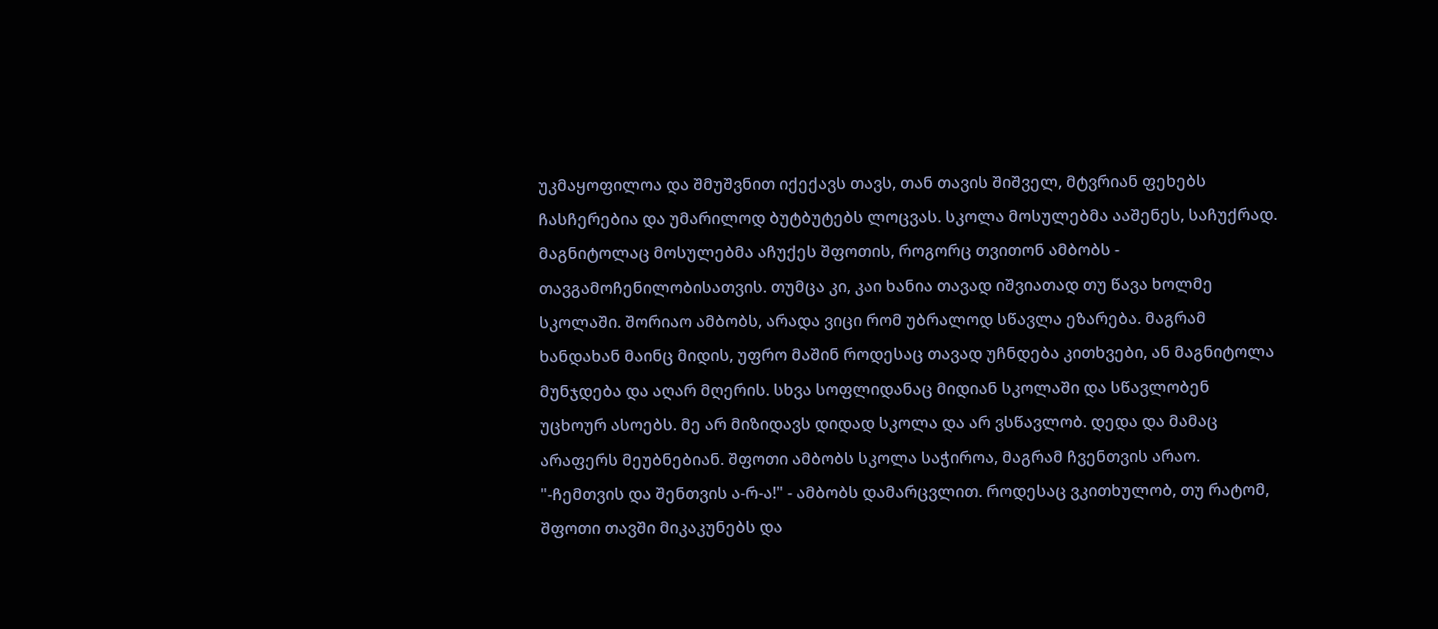უკმაყოფილოა და შმუშვნით იქექავს თავს, თან თავის შიშველ, მტვრიან ფეხებს ჩასჩერებია და უმარილოდ ბუტბუტებს ლოცვას. სკოლა მოსულებმა ააშენეს, საჩუქრად. მაგნიტოლაც მოსულებმა აჩუქეს შფოთის, როგორც თვითონ ამბობს - თავგამოჩენილობისათვის. თუმცა კი, კაი ხანია თავად იშვიათად თუ წავა ხოლმე სკოლაში. შორიაო ამბობს, არადა ვიცი რომ უბრალოდ სწავლა ეზარება. მაგრამ ხანდახან მაინც მიდის, უფრო მაშინ როდესაც თავად უჩნდება კითხვები, ან მაგნიტოლა მუნჯდება და აღარ მღერის. სხვა სოფლიდანაც მიდიან სკოლაში და სწავლობენ უცხოურ ასოებს. მე არ მიზიდავს დიდად სკოლა და არ ვსწავლობ. დედა და მამაც არაფერს მეუბნებიან. შფოთი ამბობს სკოლა საჭიროა, მაგრამ ჩვენთვის არაო. "-ჩემთვის და შენთვის ა-რ-ა!" - ამბობს დამარცვლით. როდესაც ვკითხულობ, თუ რატომ, შფოთი თავში მიკაკუნებს და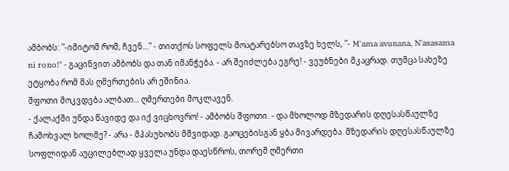ამბობს: "-იმიტომ რომ, ჩვენ..." - თითქოს სოფელს მოატარებსო თავზე ხელს, "- M'ama avunana, N'asasama ni rono!" - გაცინვით ამბობს და თან იმანჭება. - არ შეიძლება ეგრე! - ვეუბნები მკაცრად. თუმცა სახეზე ეტყობა რომ მას ღმერთების არ ეშინია.
შფოთი მოკვდება ალბათ... ღმერთები მოკლავენ.
- ქალაქში უნდა წავიდე და იქ ვიცხოვრო! - ამბობს შფოთი. - და მხოლოდ მზედარის დღესასწაულზე ჩამოხვალ ხოლმე? - არა - მპასუხობს მშვიდად. გაოცებისგან ყბა მივარდება. მზედარის დღესასწაულზე სოფლიდან აუცილებლად ყველა უნდა დაესწროს, თორემ ღმერთი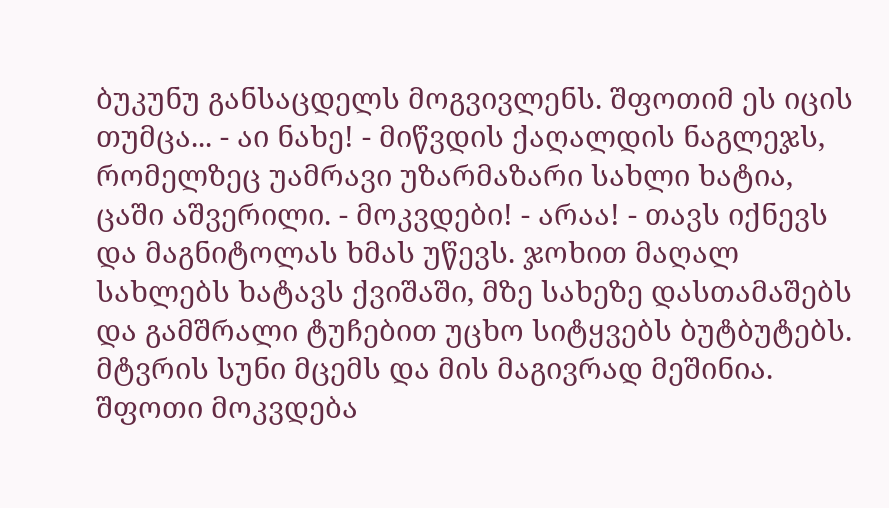ბუკუნუ განსაცდელს მოგვივლენს. შფოთიმ ეს იცის თუმცა... - აი ნახე! - მიწვდის ქაღალდის ნაგლეჯს, რომელზეც უამრავი უზარმაზარი სახლი ხატია, ცაში აშვერილი. - მოკვდები! - არაა! - თავს იქნევს და მაგნიტოლას ხმას უწევს. ჯოხით მაღალ სახლებს ხატავს ქვიშაში, მზე სახეზე დასთამაშებს და გამშრალი ტუჩებით უცხო სიტყვებს ბუტბუტებს. მტვრის სუნი მცემს და მის მაგივრად მეშინია.
შფოთი მოკვდება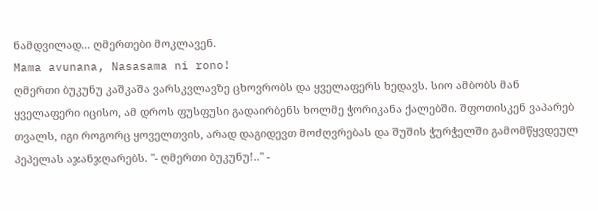ნამდვილად... ღმერთები მოკლავენ.
Mama avunana, Nasasama ni rono!
ღმერთი ბუკუნუ კაშკაშა ვარსკვლავზე ცხოვრობს და ყველაფერს ხედავს. სიო ამბობს მან ყველაფერი იცისო, ამ დროს ფუსფუსი გადაირბენს ხოლმე ჭორიკანა ქალებში. შფოთისკენ ვაპარებ თვალს, იგი როგორც ყოველთვის, არად დაგიდევთ მოძღვრებას და შუშის ჭურჭელში გამომწყვდეულ პეპელას აჯანჯღარებს. "- ღმერთი ბუკუნუ!.." -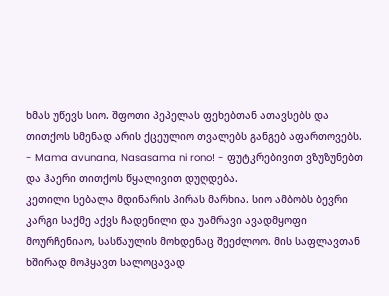ხმას უწევს სიო. შფოთი პეპელას ფეხებთან ათავსებს და თითქოს სმენად არის ქცეულიო თვალებს განგებ აფართოვებს.
- Mama avunana, Nasasama ni rono! - ფუტკრებივით ვზუზუნებთ და ჰაერი თითქოს წყალივით დუღდება.
კეთილი სებალა მდინარის პირას მარხია. სიო ამბობს ბევრი კარგი საქმე აქვს ჩადენილი და უამრავი ავადმყოფი მოურჩენიაო, სასწაულის მოხდენაც შეეძლოო. მის საფლავთან ხშირად მოჰყავთ სალოცავად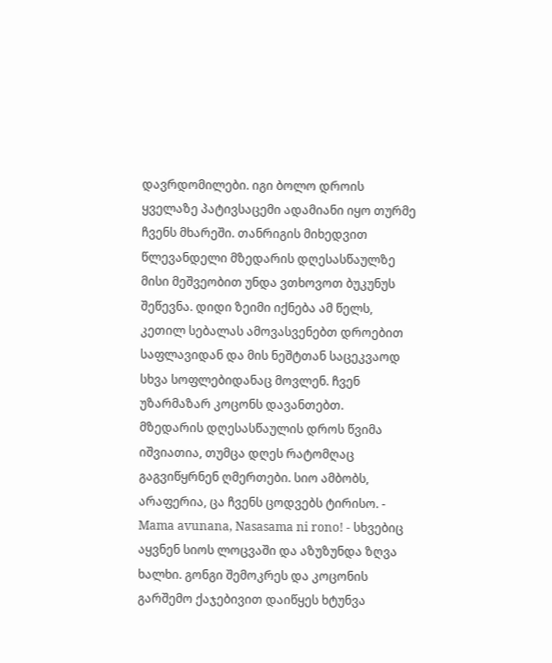დავრდომილები. იგი ბოლო დროის ყველაზე პატივსაცემი ადამიანი იყო თურმე ჩვენს მხარეში. თანრიგის მიხედვით წლევანდელი მზედარის დღესასწაულზე მისი მეშვეობით უნდა ვთხოვოთ ბუკუნუს შეწევნა. დიდი ზეიმი იქნება ამ წელს, კეთილ სებალას ამოვასვენებთ დროებით საფლავიდან და მის ნეშტთან საცეკვაოდ სხვა სოფლებიდანაც მოვლენ. ჩვენ უზარმაზარ კოცონს დავანთებთ.
მზედარის დღესასწაულის დროს წვიმა იშვიათია, თუმცა დღეს რატომღაც გაგვიწყრნენ ღმერთები. სიო ამბობს, არაფერია, ცა ჩვენს ცოდვებს ტირისო. - Mama avunana, Nasasama ni rono! - სხვებიც აყვნენ სიოს ლოცვაში და აზუზუნდა ზღვა ხალხი. გონგი შემოკრეს და კოცონის გარშემო ქაჯებივით დაიწყეს ხტუნვა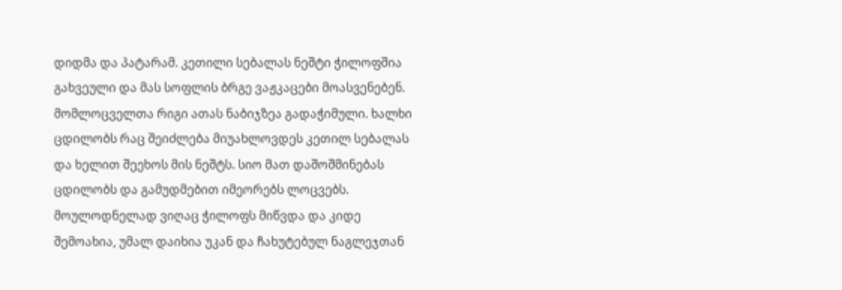დიდმა და პატარამ. კეთილი სებალას ნეშტი ჭილოფშია გახვეული და მას სოფლის ბრგე ვაჟკაცები მოასვენებენ. მომლოცველთა რიგი ათას ნაბიჯზეა გადაჭიმული. ხალხი ცდილობს რაც შეიძლება მიუახლოვდეს კეთილ სებალას და ხელით შეეხოს მის ნეშტს. სიო მათ დაშოშმინებას ცდილობს და გამუდმებით იმეორებს ლოცვებს. მოულოდნელად ვიღაც ჭილოფს მიწვდა და კიდე შემოახია, უმალ დაიხია უკან და ჩახუტებულ ნაგლეჯთან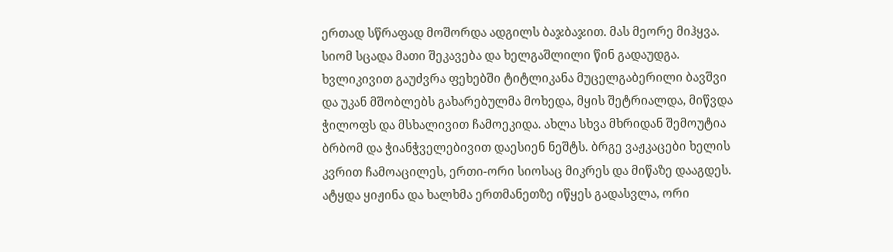ერთად სწრაფად მოშორდა ადგილს ბაჯბაჯით. მას მეორე მიჰყვა. სიომ სცადა მათი შეკავება და ხელგაშლილი წინ გადაუდგა. ხვლიკივით გაუძვრა ფეხებში ტიტლიკანა მუცელგაბერილი ბავშვი და უკან მშობლებს გახარებულმა მოხედა, მყის შეტრიალდა, მიწვდა ჭილოფს და მსხალივით ჩამოეკიდა. ახლა სხვა მხრიდან შემოუტია ბრბომ და ჭიანჭველებივით დაესიენ ნეშტს. ბრგე ვაჟკაცები ხელის კვრით ჩამოაცილეს, ერთი-ორი სიოსაც მიკრეს და მიწაზე დააგდეს. ატყდა ყიჟინა და ხალხმა ერთმანეთზე იწყეს გადასვლა, ორი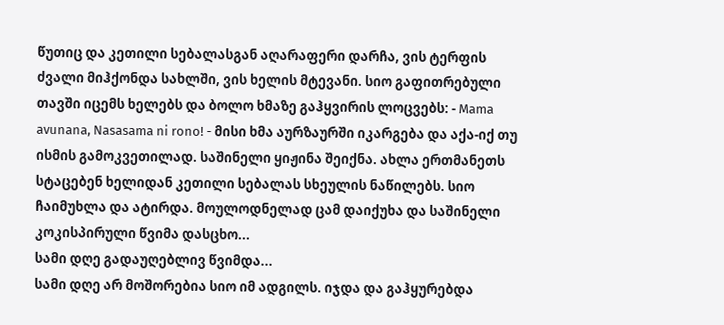წუთიც და კეთილი სებალასგან აღარაფერი დარჩა, ვის ტერფის ძვალი მიჰქონდა სახლში, ვის ხელის მტევანი. სიო გაფითრებული თავში იცემს ხელებს და ბოლო ხმაზე გაჰყვირის ლოცვებს: - Mama avunana, Nasasama ni rono! - მისი ხმა აურზაურში იკარგება და აქა-იქ თუ ისმის გამოკვეთილად. საშინელი ყიჟინა შეიქნა. ახლა ერთმანეთს სტაცებენ ხელიდან კეთილი სებალას სხეულის ნაწილებს. სიო ჩაიმუხლა და ატირდა. მოულოდნელად ცამ დაიქუხა და საშინელი კოკისპირული წვიმა დასცხო...
სამი დღე გადაუღებლივ წვიმდა...
სამი დღე არ მოშორებია სიო იმ ადგილს. იჯდა და გაჰყურებდა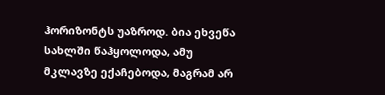ჰორიზონტს უაზროდ. ბია ეხვეწა სახლში წაჰყოლოდა, ამუ მკლავზე ექაჩებოდა, მაგრამ არ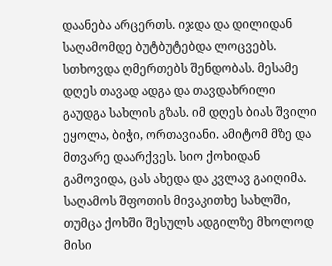დაანება არცერთს. იჯდა და დილიდან საღამომდე ბუტბუტებდა ლოცვებს. სთხოვდა ღმერთებს შენდობას. მესამე დღეს თავად ადგა და თავდახრილი გაუდგა სახლის გზას. იმ დღეს ბიას შვილი ეყოლა, ბიჭი, ორთავიანი. ამიტომ მზე და მთვარე დაარქვეს. სიო ქოხიდან გამოვიდა, ცას ახედა და კვლავ გაიღიმა.
საღამოს შფოთის მივაკითხე სახლში, თუმცა ქოხში შესულს ადგილზე მხოლოდ მისი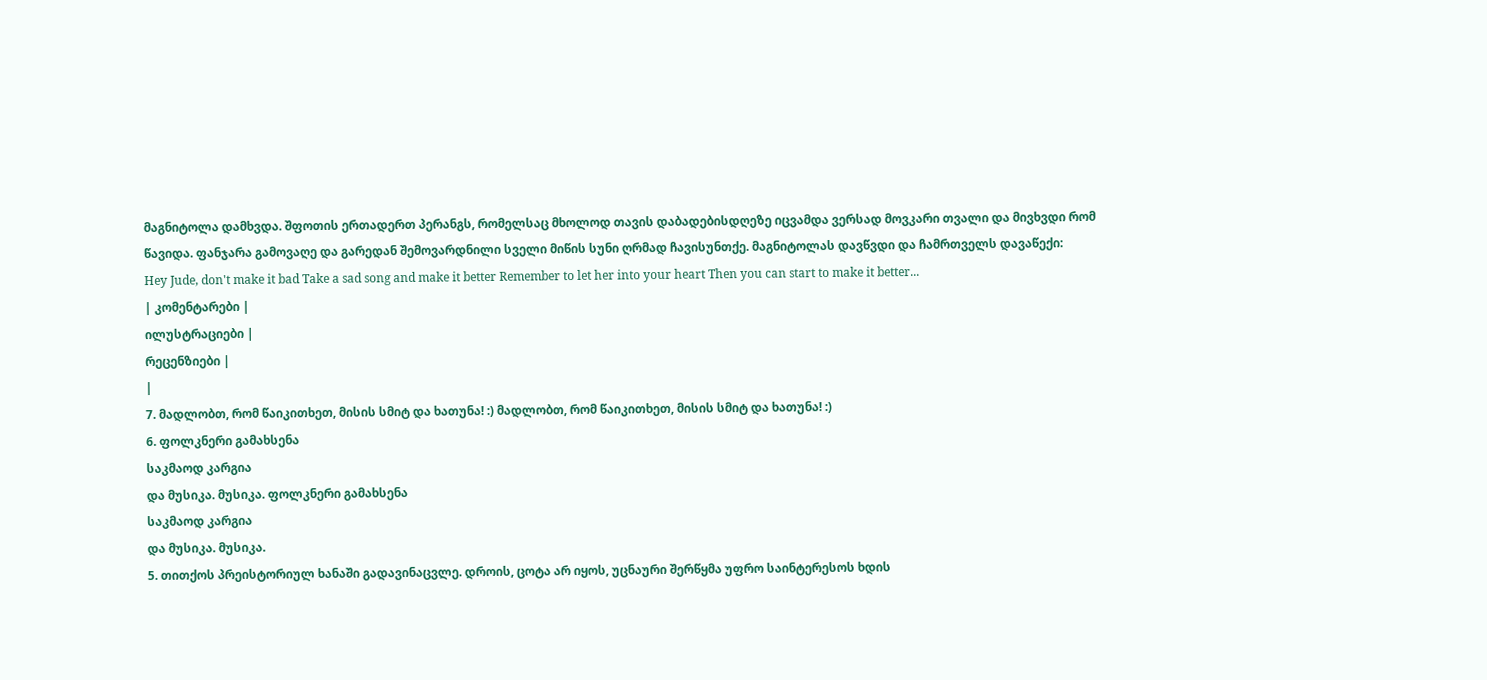მაგნიტოლა დამხვდა. შფოთის ერთადერთ პერანგს, რომელსაც მხოლოდ თავის დაბადებისდღეზე იცვამდა ვერსად მოვკარი თვალი და მივხვდი რომ წავიდა. ფანჯარა გამოვაღე და გარედან შემოვარდნილი სველი მიწის სუნი ღრმად ჩავისუნთქე. მაგნიტოლას დავწვდი და ჩამრთველს დავაწექი:
Hey Jude, don't make it bad Take a sad song and make it better Remember to let her into your heart Then you can start to make it better...
| კომენტარები |
ილუსტრაციები |
რეცენზიები |
|
7. მადლობთ, რომ წაიკითხეთ, მისის სმიტ და ხათუნა! :) მადლობთ, რომ წაიკითხეთ, მისის სმიტ და ხათუნა! :)
6. ფოლკნერი გამახსენა
საკმაოდ კარგია
და მუსიკა. მუსიკა. ფოლკნერი გამახსენა
საკმაოდ კარგია
და მუსიკა. მუსიკა.
5. თითქოს პრეისტორიულ ხანაში გადავინაცვლე. დროის, ცოტა არ იყოს, უცნაური შერწყმა უფრო საინტერესოს ხდის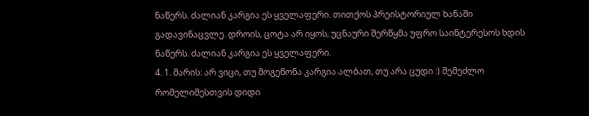ნაწერს. ძალიან კარგია ეს ყველაფერი. თითქოს პრეისტორიულ ხანაში გადავინაცვლე. დროის, ცოტა არ იყოს, უცნაური შერწყმა უფრო საინტერესოს ხდის ნაწერს. ძალიან კარგია ეს ყველაფერი.
4. 1. მარის: არ ვიცი, თუ მოგეწონა კარგია ალბათ, თუ არა ცუდი :) შემეძლო რომელიმესთვის დიდი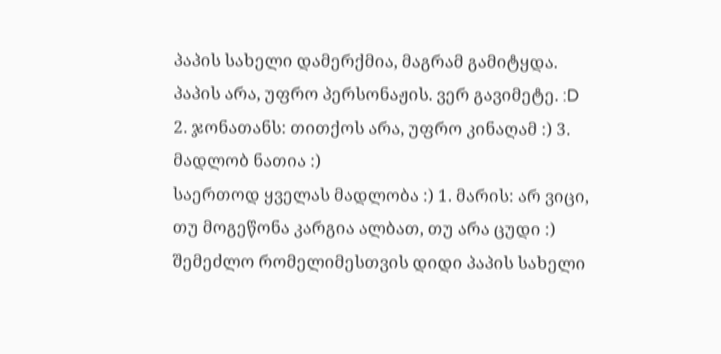პაპის სახელი დამერქმია, მაგრამ გამიტყდა. პაპის არა, უფრო პერსონაჟის. ვერ გავიმეტე. :D 2. ჯონათანს: თითქოს არა, უფრო კინაღამ :) 3. მადლობ ნათია :)
საერთოდ ყველას მადლობა :) 1. მარის: არ ვიცი, თუ მოგეწონა კარგია ალბათ, თუ არა ცუდი :) შემეძლო რომელიმესთვის დიდი პაპის სახელი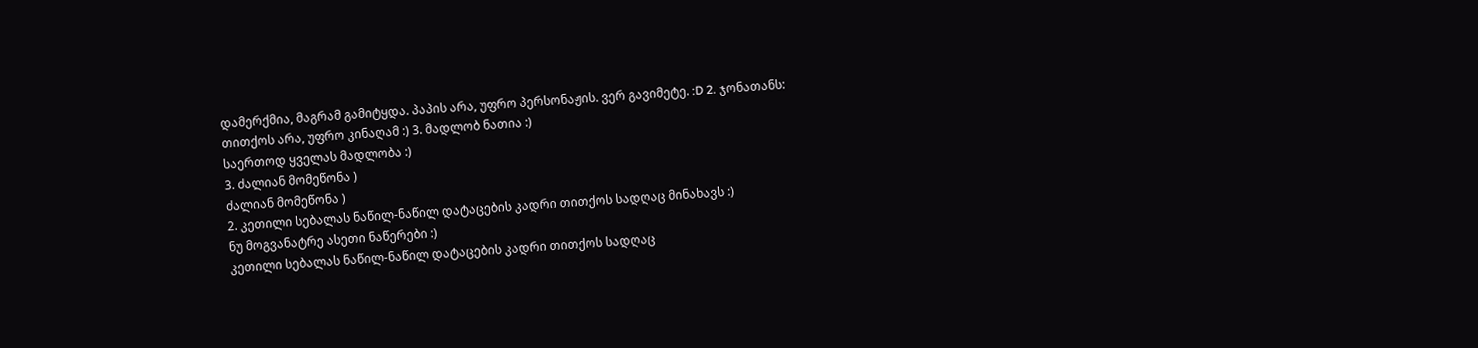დამერქმია, მაგრამ გამიტყდა. პაპის არა, უფრო პერსონაჟის. ვერ გავიმეტე. :D 2. ჯონათანს: თითქოს არა, უფრო კინაღამ :) 3. მადლობ ნათია :)
საერთოდ ყველას მადლობა :)
3. ძალიან მომეწონა )
ძალიან მომეწონა )
2. კეთილი სებალას ნაწილ-ნაწილ დატაცების კადრი თითქოს სადღაც მინახავს :)
ნუ მოგვანატრე ასეთი ნაწერები :)
კეთილი სებალას ნაწილ-ნაწილ დატაცების კადრი თითქოს სადღაც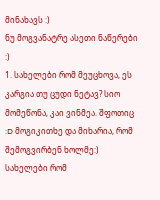მინახავს :)
ნუ მოგვანატრე ასეთი ნაწერები :)
1. სახელები რომ მეუცხოვა, ეს კარგია თუ ცუდი ნეტავ? სიო მომეწონა, კაი ვინმეა. შფოთიც :D მოგიკითხე და მიხარია, რომ შემოგვირბენ ხოლმე:) სახელები რომ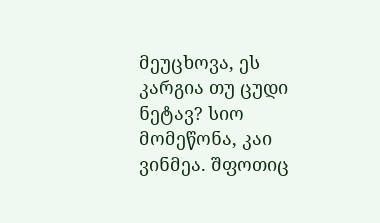მეუცხოვა, ეს კარგია თუ ცუდი ნეტავ? სიო მომეწონა, კაი ვინმეა. შფოთიც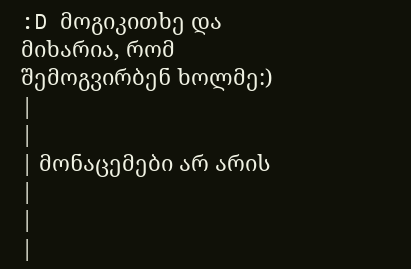:D მოგიკითხე და მიხარია, რომ შემოგვირბენ ხოლმე:)
|
|
| მონაცემები არ არის |
|
|